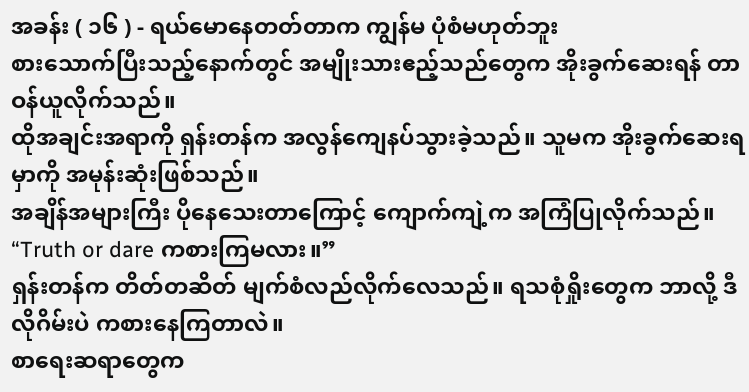အခန်း ( ၁၆ ) - ရယ်မောနေတတ်တာက ကျွန်မ ပုံစံမဟုတ်ဘူး
စားသောက်ပြီးသည့်နောက်တွင် အမျိုးသားဧည့်သည်တွေက အိုးခွက်ဆေးရန် တာဝန်ယူလိုက်သည်။
ထိုအချင်းအရာကို ရှန်းတန်က အလွန်ကျေနပ်သွားခဲ့သည်။ သူမက အိုးခွက်ဆေးရမှာကို အမုန်းဆုံးဖြစ်သည်။
အချိန်အများကြီး ပိုနေသေးတာကြောင့် ကျောက်ကျဲ့က အကြံပြုလိုက်သည်။ “Truth or dare ကစားကြမလား။”
ရှန်းတန်က တိတ်တဆိတ် မျက်စံလည်လိုက်လေသည်။ ရသစုံရှိုးတွေက ဘာလို့ ဒီလိုဂိမ်းပဲ ကစားနေကြတာလဲ။
စာရေးဆရာတွေက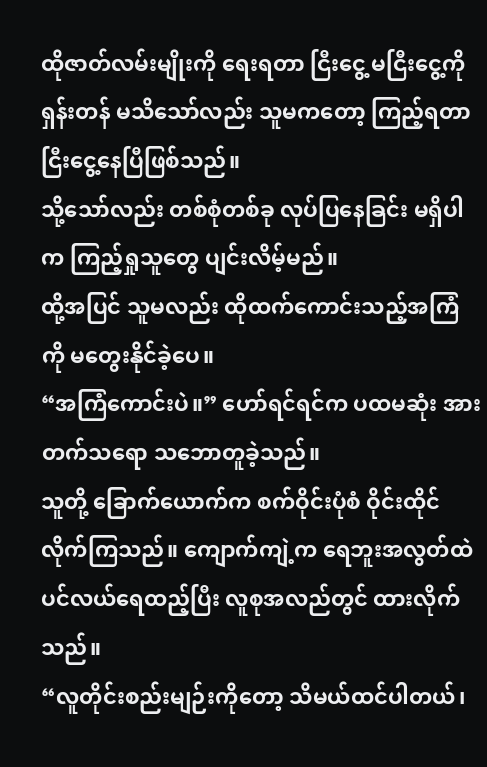ထိုဇာတ်လမ်းမျိုးကို ရေးရတာ ငြီးငွေ့ မငြီးငွေ့ကို ရှန်းတန် မသိသော်လည်း သူမကတော့ ကြည့်ရတာ ငြီးငွေ့နေပြီဖြစ်သည်။
သို့သော်လည်း တစ်စုံတစ်ခု လုပ်ပြနေခြင်း မရှိပါက ကြည့်ရှုသူတွေ ပျင်းလိမ့်မည်။
ထို့အပြင် သူမလည်း ထိုထက်ကောင်းသည့်အကြံကို မတွေးနိုင်ခဲ့ပေ။
“အကြံကောင်းပဲ။” ဟော်ရင်ရင်က ပထမဆုံး အားတက်သရော သဘောတူခဲ့သည်။
သူတို့ ခြောက်ယောက်က စက်ဝိုင်းပုံစံ ဝိုင်းထိုင်လိုက်ကြသည်။ ကျောက်ကျဲ့က ရေဘူးအလွတ်ထဲ ပင်လယ်ရေထည့်ပြီး လူစုအလည်တွင် ထားလိုက်သည်။
“လူတိုင်းစည်းမျဉ်းကိုတော့ သိမယ်ထင်ပါတယ်၊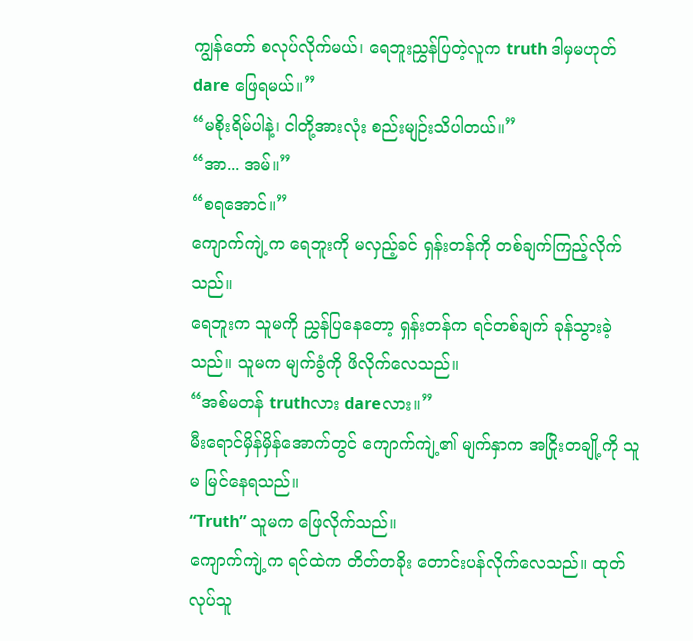ကျွန်တော် စလုပ်လိုက်မယ်၊ ရေဘူးညွှန်ပြတဲ့လူက truth ဒါမှမဟုတ် dare ဖြေရမယ်။”
“မစိုးရိမ်ပါနဲ့၊ ငါတို့အားလုံး စည်းမျဉ်းသိပါတယ်။”
“အာ... အမ်။”
“စရအောင်။”
ကျောက်ကျဲ့က ရေဘူးကို မလှည့်ခင် ရှန်းတန်ကို တစ်ချက်ကြည့်လိုက်သည်။
ရေဘူးက သူမကို ညွှန်ပြနေတော့ ရှန်းတန်က ရင်တစ်ချက် ခုန်သွားခဲ့သည်။ သူမက မျက်ခွံကို ဖိလိုက်လေသည်။
“အစ်မတန် truthလား dareလား။”
မီးရောင်မှိန်မှိန်အောက်တွင် ကျောက်ကျဲ့၏ မျက်နှာက အငြိုးတချို့ကို သူမ မြင်နေရသည်။
“Truth” သူမက ဖြေလိုက်သည်။
ကျောက်ကျဲ့က ရင်ထဲက တိတ်တခိုး တောင်းပန်လိုက်လေသည်။ ထုတ်လုပ်သူ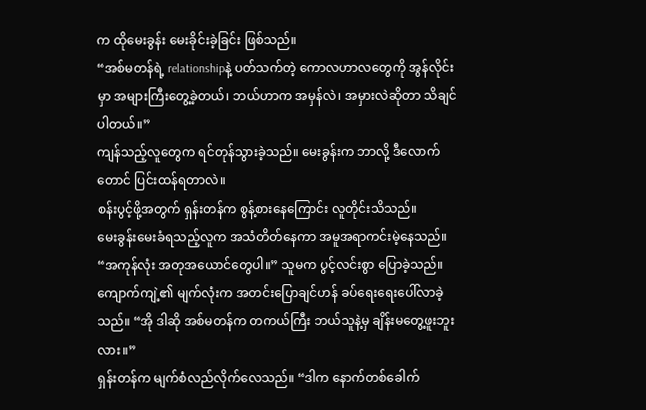က ထိုမေးခွန်း မေးခိုင်းခဲ့ခြင်း ဖြစ်သည်။
“အစ်မတန်ရဲ့ relationshipနဲ့ ပတ်သက်တဲ့ ကောလဟာလတွေကို အွန်လိုင်းမှာ အများကြီးတွေ့ခဲ့တယ်၊ ဘယ်ဟာက အမှန်လဲ၊ အမှားလဲဆိုတာ သိချင်ပါတယ်။”
ကျန်သည့်လူတွေက ရင်တုန်သွားခဲ့သည်။ မေးခွန်းက ဘာလို့ ဒီလောက်တောင် ပြင်းထန်ရတာလဲ။
စန်းပွင့်ဖို့အတွက် ရှန်းတန်က စွန့်စားနေကြောင်း လူတိုင်းသိသည်။
မေးခွန်းမေးခံရသည့်လူက အသံတိတ်နေကာ အမူအရာကင်းမဲ့နေသည်။ “အကုန်လုံး အတုအယောင်တွေပါ။” သူမက ပွင့်လင်းစွာ ပြောခဲ့သည်။
ကျောက်ကျဲ့၏ မျက်လုံးက အတင်းပြောချင်ဟန် ခပ်ရေးရေးပေါ်လာခဲ့သည်။ “အို ဒါဆို အစ်မတန်က တကယ်ကြီး ဘယ်သူနဲ့မှ ချိန်းမတွေ့ဖူးဘူးလား။”
ရှန်းတန်က မျက်စံလည်လိုက်လေသည်။ “ဒါက နောက်တစ်ခေါက်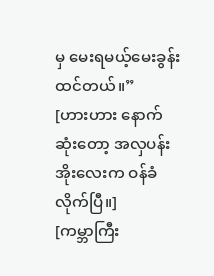မှ မေးရမယ့်မေးခွန်းထင်တယ်။”
[ဟားဟား နောက်ဆုံးတော့ အလှပန်းအိုးလေးက ဝန်ခံလိုက်ပြီ။]
[ကမ္ဘာကြီး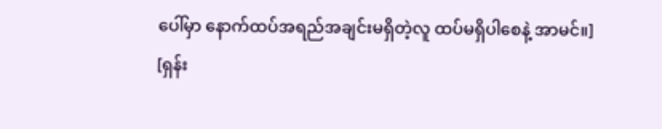ပေါ်မှာ နောက်ထပ်အရည်အချင်းမရှိတဲ့လူ ထပ်မရှိပါစေနဲ့ အာမင်။]
[ရှန်း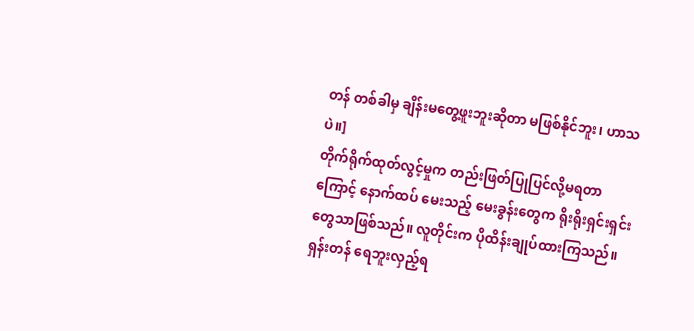တန် တစ်ခါမှ ချိန်းမတွေ့ဖူးဘူးဆိုတာ မဖြစ်နိုင်ဘူး၊ ဟာသပဲ။]
တိုက်ရိုက်ထုတ်လွင့်မှုက တည်းဖြတ်ပြုပြင်လို့မရတာကြောင့် နောက်ထပ် မေးသည့် မေးခွန်းတွေက ရိုးရိုးရှင်းရှင်းတွေသာဖြစ်သည်။ လူတိုင်းက ပိုထိန်းချုပ်ထားကြသည်။
ရှန်းတန် ရေဘူးလှည့်ရ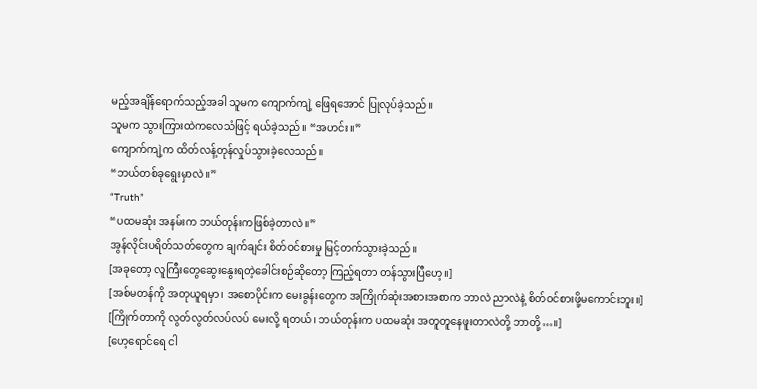မည့်အချိန်ရောက်သည့်အခါ သူမက ကျောက်ကျဲ့ ဖြေရအောင် ပြုလုပ်ခဲ့သည်။
သူမက သွားကြားထဲကလေသံဖြင့် ရယ်ခဲ့သည်။ “အဟင်း။”
ကျောက်ကျဲ့က ထိတ်လန့်တုန်လှုပ်သွားခဲ့လေသည်။
“ဘယ်တစ်ခုရွေးမှာလဲ။”
“Truth”
“ပထမဆုံး အနမ်းက ဘယ်တုန်းကဖြစ်ခဲ့တာလဲ။”
အွန်လိုင်းပရိတ်သတ်တွေက ချက်ချင်း စိတ်ဝင်စားမှု မြင့်တက်သွားခဲ့သည်။
[အခုတော့ လူကြီးတွေဆွေးနွေးရတဲ့ခေါင်းစဉ်ဆိုတော့ ကြည့်ရတာ တန်သွားပြီဟေ့။]
[အစ်မတန်ကို အတုယူရမှာ၊ အစောပိုင်းက မေးခွန်းတွေက အကြိုက်ဆုံးအစားအစာက ဘာလဲ ညာလဲနဲ့ စိတ်ဝင်စားဖို့မကောင်းဘူး။]
[ကြိုက်တာကို လွတ်လွတ်လပ်လပ် မေးလို့ ရတယ်၊ ဘယ်တုန်းက ပထမဆုံး အတူတူနေဖူးတာလဲတို့ ဘာတို့…။]
[ဟေ့ရောင်ရေ ငါ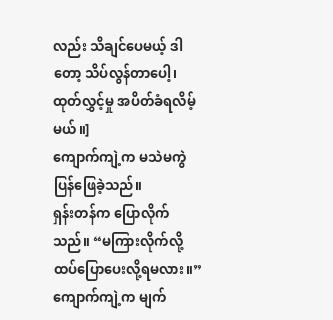လည်း သိချင်ပေမယ့် ဒါတော့ သိပ်လွန်တာပေါ့၊ ထုတ်လွှင့်မှု အပိတ်ခံရလိမ့်မယ်။]
ကျောက်ကျဲ့က မသဲမကွဲ ပြန်ဖြေခဲ့သည်။
ရှန်းတန်က ပြောလိုက်သည်။ “မကြားလိုက်လို့ ထပ်ပြောပေးလို့ရမလား။”
ကျောက်ကျဲ့က မျက်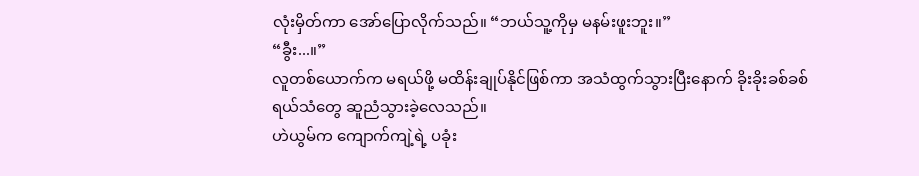လုံးမှိတ်ကာ အော်ပြောလိုက်သည်။ “ဘယ်သူ့ကိုမှ မနမ်းဖူးဘူး။”
“ခွီး...။”
လူတစ်ယောက်က မရယ်ဖို့ မထိန်းချုပ်နိုင်ဖြစ်ကာ အသံထွက်သွားပြီးနောက် ခိုးခိုးခစ်ခစ်ရယ်သံတွေ ဆူညံသွားခဲ့လေသည်။
ဟဲယွမ်က ကျောက်ကျဲ့ရဲ့ ပခုံး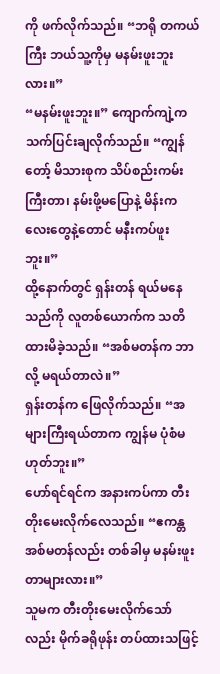ကို ဖက်လိုက်သည်။ “ဘရို တကယ်ကြီး ဘယ်သူ့ကိုမှ မနမ်းဖူးဘူးလား။”
“မနမ်းဖူးဘူး။” ကျောက်ကျဲ့က သက်ပြင်းချလိုက်သည်။ “ကျွန်တော့် မိသားစုက သိပ်စည်းကမ်းကြီးတာ၊ နမ်းဖို့မပြောနဲ့ မိန်းကလေးတွေနဲ့တောင် မနီးကပ်ဖူးဘူး။”
ထို့နောက်တွင် ရှန်းတန် ရယ်မနေသည်ကို လူတစ်ယောက်က သတိထားမိခဲ့သည်။ “အစ်မတန်က ဘာလို့ မရယ်တာလဲ။”
ရှန်းတန်က ဖြေလိုက်သည်။ “အများကြီးရယ်တာက ကျွန်မ ပုံစံမဟုတ်ဘူး။”
ဟော်ရင်ရင်က အနားကပ်ကာ တီးတိုးမေးလိုက်လေသည်။ “ဧကန္တ အစ်မတန်လည်း တစ်ခါမှ မနမ်းဖူးတာများလား။”
သူမက တီးတိုးမေးလိုက်သော်လည်း မိုက်ခရိုဖုန်း တပ်ထားသဖြင့်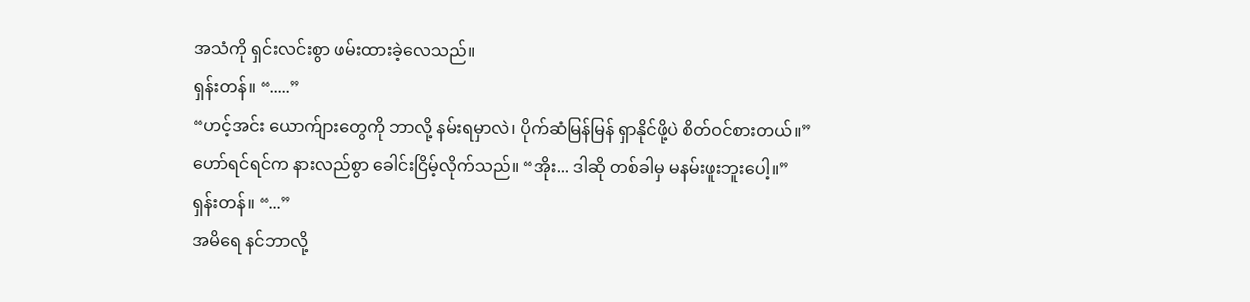အသံကို ရှင်းလင်းစွာ ဖမ်းထားခဲ့လေသည်။
ရှန်းတန်။ “.....”
“ဟင့်အင်း ယောက်ျားတွေကို ဘာလို့ နမ်းရမှာလဲ၊ ပိုက်ဆံမြန်မြန် ရှာနိုင်ဖို့ပဲ စိတ်ဝင်စားတယ်။”
ဟော်ရင်ရင်က နားလည်စွာ ခေါင်းငြိမ့်လိုက်သည်။ “အိုး... ဒါဆို တစ်ခါမှ မနမ်းဖူးဘူးပေါ့။”
ရှန်းတန်။ “...”
အမိရေ နင်ဘာလို့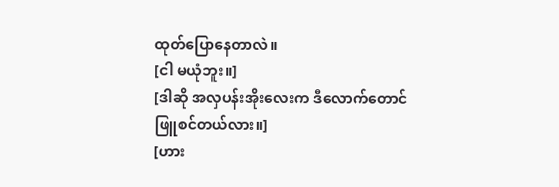ထုတ်ပြောနေတာလဲ။
[ငါ မယုံဘူး။]
[ဒါဆို အလှပန်းအိုးလေးက ဒီလောက်တောင် ဖြူစင်တယ်လား။]
[ဟား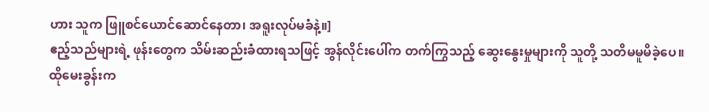ဟား သူက ဖြူစင်ယောင်ဆောင်နေတာ၊ အရူးလုပ်မခံနဲ့။]
ဧည့်သည်များရဲ့ ဖုန်းတွေက သိမ်းဆည်းခံထားရသဖြင့် အွန်လိုင်းပေါ်က တက်ကြွသည့် ဆွေးနွေးမှုများကို သူတို့ သတိမမူမိခဲ့ပေ။
ထိုမေးခွန်းက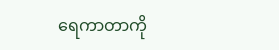ရေကာတာကို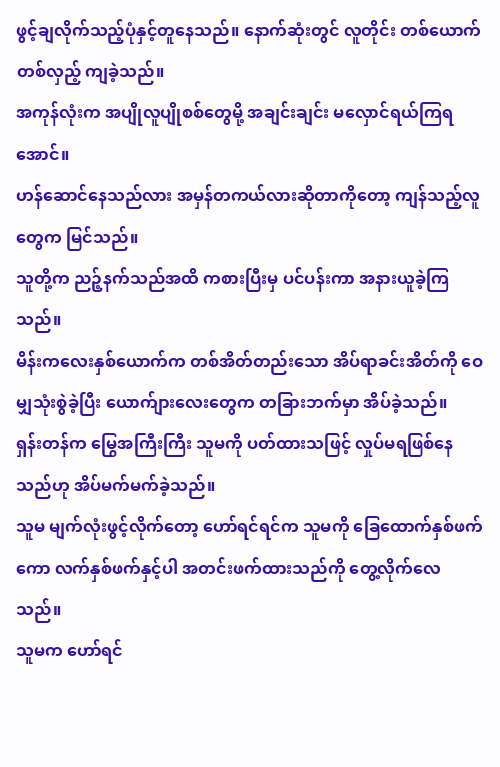ဖွင့်ချလိုက်သည့်ပုံနှင့်တူနေသည်။ နောက်ဆုံးတွင် လူတိုင်း တစ်ယောက် တစ်လှည့် ကျခဲ့သည်။
အကုန်လုံးက အပျိုလူပျိုစစ်တွေမို့ အချင်းချင်း မလှောင်ရယ်ကြရအောင်။
ဟန်ဆောင်နေသည်လား အမှန်တကယ်လားဆိုတာကိုတော့ ကျန်သည့်လူတွေက မြင်သည်။
သူတို့က ညဉ့်နက်သည်အထိ ကစားပြီးမှ ပင်ပန်းကာ အနားယူခဲ့ကြသည်။
မိန်းကလေးနှစ်ယောက်က တစ်အိတ်တည်းသော အိပ်ရာခင်းအိတ်ကို ဝေမျှသုံးစွဲခဲ့ပြီး ယောက်ျားလေးတွေက တခြားဘက်မှာ အိပ်ခဲ့သည်။
ရှန်းတန်က မြွေအကြီးကြီး သူမကို ပတ်ထားသဖြင့် လှုပ်မရဖြစ်နေသည်ဟု အိပ်မက်မက်ခဲ့သည်။
သူမ မျက်လုံးဖွင့်လိုက်တော့ ဟော်ရင်ရင်က သူမကို ခြေထောက်နှစ်ဖက်ကော လက်နှစ်ဖက်နှင့်ပါ အတင်းဖက်ထားသည်ကို တွေ့လိုက်လေသည်။
သူမက ဟော်ရင်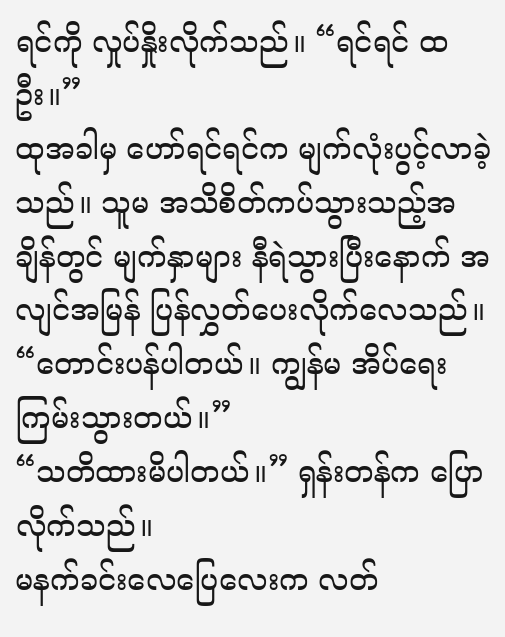ရင်ကို လှုပ်နှိုးလိုက်သည်။ “ရင်ရင် ထဦး။”
ထုအခါမှ ဟော်ရင်ရင်က မျက်လုံးပွင့်လာခဲ့သည်။ သူမ အသိစိတ်ကပ်သွားသည့်အချိန်တွင် မျက်နှာများ နီရဲသွားပြီးနောက် အလျင်အမြန် ပြန်လွှတ်ပေးလိုက်လေသည်။
“တောင်းပန်ပါတယ်။ ကျွန်မ အိပ်ရေးကြမ်းသွားတယ်။”
“သတိထားမိပါတယ်။” ရှန်းတန်က ပြောလိုက်သည်။
မနက်ခင်းလေပြေလေးက လတ်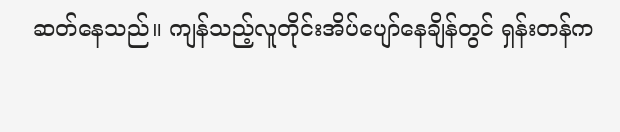ဆတ်နေသည်။ ကျန်သည့်လူတိုင်းအိပ်ပျော်နေချိန်တွင် ရှန်းတန်က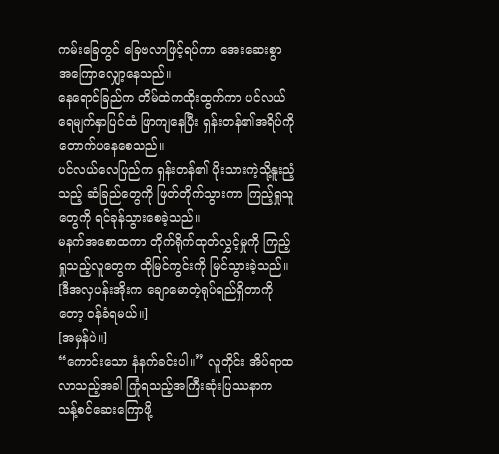ကမ်းခြေတွင် ခြေဗလာဖြင့်ရပ်ကာ အေးဆေးစွာ အကြောလျှော့နေသည်။
နေရောင်ခြည်က တိမ်ထဲကထိုးထွက်ကာ ပင်လယ်ရေမျက်နှာပြင်ထံ ဖြာကျနေပြီး ရှန်းတန်၏အရိပ်ကို တောက်ပနေစေသည်။
ပင်လယ်လေပြည်က ရှန်းတန်၏ ပိုးသားကဲ့သို့နူးညံ့သည့် ဆံခြည်တွေကို ဖြတ်တိုက်သွားကာ ကြည့်ရှုသူတွေကို ရင်ခုန်သွားစေခဲ့သည်။
မနက်အစောထကာ တိုက်ရိုက်ထုတ်လွှင့်မှုကို ကြည့်ရှုသည့်လူတွေက ထိုမြင်ကွင်းကို မြင်သွားခဲ့သည်။
[ဒီအလှပန်းအိုးက ချောမောတဲ့ရုပ်ရည်ရှိတာကိုတော့ ဝန်ခံရမယ်။]
[အမှန်ပဲ။]
“ကောင်းသော နံနက်ခင်းပါ။” လူတိုင်း အိပ်ရာထလာသည့်အခါ ကြုံရသည့်အကြီးဆုံးပြဿနာက သန့်စင်ဆေးကြောဖို့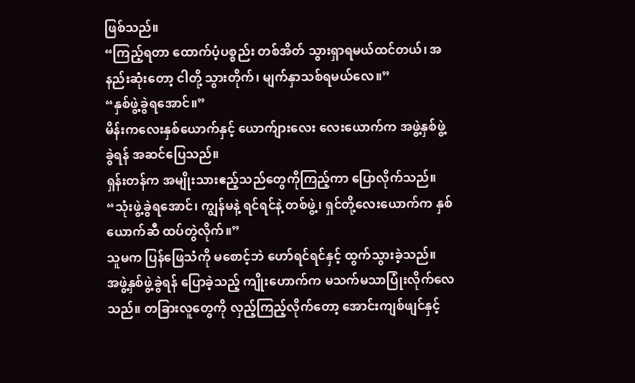ဖြစ်သည်။
“ကြည့်ရတာ ထောက်ပံ့ပစ္စည်း တစ်အိတ် သွားရှာရမယ်ထင်တယ်၊ အနည်းဆုံးတော့ ငါတို့ သွားတိုက်၊ မျက်နှာသစ်ရမယ်လေ။”
“နှစ်ဖွဲ့ခွဲရအောင်။”
မိန်းကလေးနှစ်ယောက်နှင့် ယောက်ျားလေး လေးယောက်က အဖွဲ့နှစ်ဖွဲ့ခွဲရန် အဆင်ပြေသည်။
ရှန်းတန်က အမျိုးသားဧည့်သည်တွေကိုကြည့်ကာ ပြောလိုက်သည်။ “သုံးဖွဲ့ခွဲရအောင်၊ ကျွန်မနဲ့ ရင်ရင်နဲ့ တစ်ဖွဲ့၊ ရှင်တို့လေးယောက်က နှစ်ယောက်ဆီ ထပ်တွဲလိုက်။”
သူမက ပြန်ဖြေသံကို မစောင့်ဘဲ ဟော်ရင်ရင်နှင့် ထွက်သွားခဲ့သည်။
အဖွဲ့နှစ်ဖွဲ့ခွဲရန် ပြောခဲ့သည့် ကျိုးဟောက်က မသက်မသာပြုံးလိုက်လေသည်။ တခြားလူတွေကို လှည့်ကြည့်လိုက်တော့ အောင်းကျစ်ဖျင်နှင့်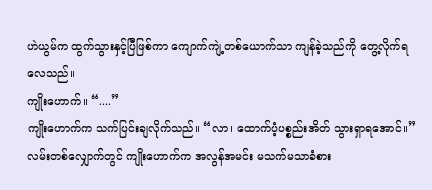ဟဲယွမ်က ထွက်သွားနှင့်ပြီဖြစ်ကာ ကျောက်ကျဲ့တစ်ယောက်သာ ကျန်ခဲ့သည်ကို တွေ့လိုက်ရလေသည်။
ကျိုးဟောက်။ “....”
ကျိုးဟောက်က သက်ပြင်းချလိုက်သည်။ “လာ၊ ထောက်ပံ့ပစ္စည်းအိတ် သွားရှာရအောင်။”
လမ်းတစ်လျှောက်တွင် ကျိုးဟောက်က အလွန်အမင်း မသက်မသာခံစား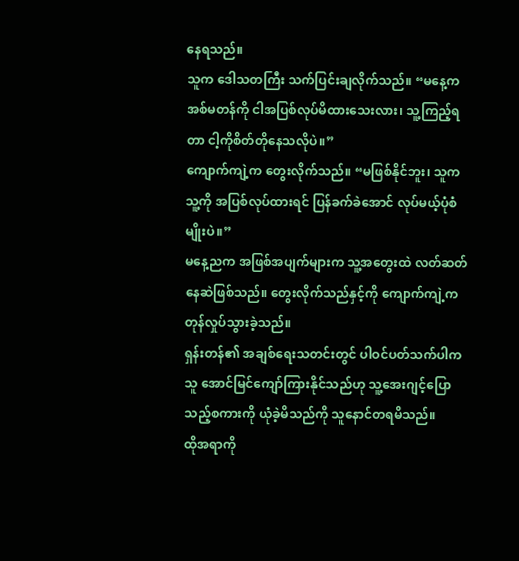နေရသည်။
သူက ဒေါသတကြီး သက်ပြင်းချလိုက်သည်။ “မနေ့က အစ်မတန်ကို ငါအပြစ်လုပ်မိထားသေးလား၊ သူ့ကြည့်ရတာ ငါ့ကိုစိတ်တိုနေသလိုပဲ။”
ကျောက်ကျဲ့က တွေးလိုက်သည်။ “မဖြစ်နိုင်ဘူး၊ သူက သူ့ကို အပြစ်လုပ်ထားရင် ပြန်ခက်ခဲအောင် လုပ်မယ့်ပုံစံမျိုးပဲ။”
မနေ့ညက အဖြစ်အပျက်များက သူ့အတွေးထဲ လတ်ဆတ်နေဆဲဖြစ်သည်။ တွေးလိုက်သည်နှင့်ကို ကျောက်ကျဲ့က တုန်လှုပ်သွားခဲ့သည်။
ရှန်းတန်၏ အချစ်ရေးသတင်းတွင် ပါဝင်ပတ်သက်ပါက သူ အောင်မြင်ကျော်ကြားနိုင်သည်ဟု သူ့အေးဂျင့်ပြောသည့်စကားကို ယုံခဲ့မိသည်ကို သူနောင်တရမိသည်။
ထိုအရာကို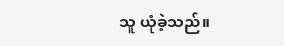သူ ယုံခဲ့သည်။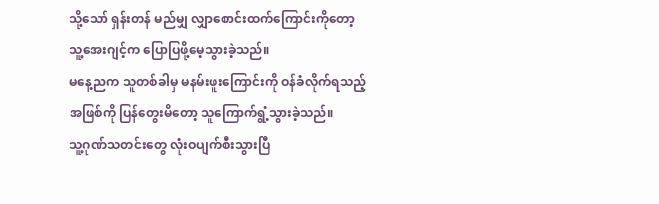သို့သော် ရှန်းတန် မည်မျှ လျှာစောင်းထက်ကြောင်းကိုတော့ သူ့အေးဂျင့်က ပြောပြဖို့မေ့သွားခဲ့သည်။
မနေ့ညက သူတစ်ခါမှ မနမ်းဖူးကြောင်းကို ဝန်ခံလိုက်ရသည့်အဖြစ်ကို ပြန်တွေးမိတော့ သူကြောက်ရွံ့သွားခဲ့သည်။
သူ့ဂုဏ်သတင်းတွေ လုံးဝပျက်စီးသွားပြီ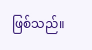ဖြစ်သည်။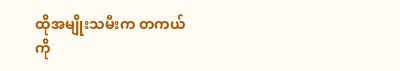ထိုအမျိုးသမီးက တကယ်ကို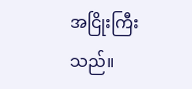အငြိုးကြီးသည်။